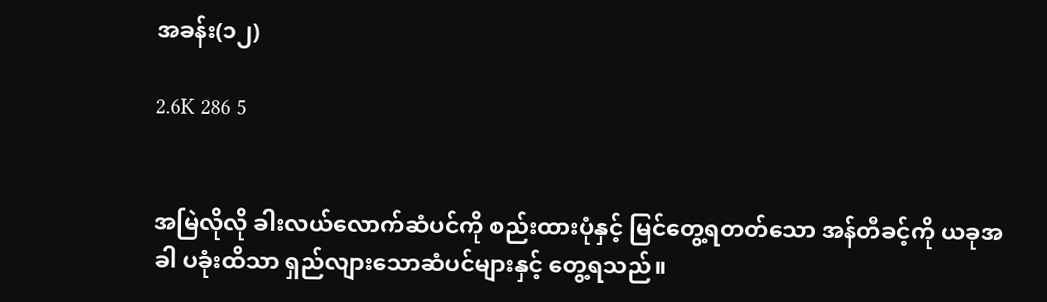အခန်း(၁၂)

2.6K 286 5


အမြဲလိုလို ခါးလယ်လောက်ဆံပင်ကို စည်းထားပုံနှင့် မြင်တွေ့ရတတ်သော အန်တီခင့်ကို ယခုအခါ ပခုံးထိသာ ရှည်လျားသောဆံပင်များနှင့် တွေ့ရသည်။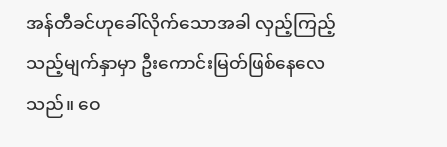အန်တီခင်ဟုခေါ်လိုက်သောအခါ လှည့်ကြည့်သည့်မျက်နှာမှာ ဦးကောင်းမြတ်ဖြစ်နေလေသည်။ ဝေ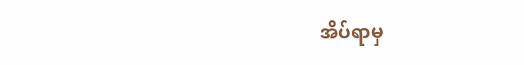အိပ်ရာမှ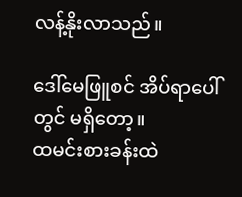လန့်နိုးလာသည်။

ဒေါ်မေဖြူစင် အိပ်ရာပေါ်တွင် မရှိတော့။
ထမင်းစားခန်းထဲ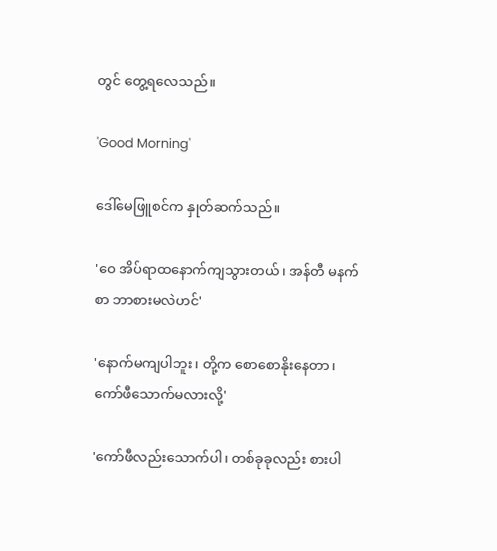တွင် တွေ့ရလေသည်။

'Good Morning'

ဒေါ်မေဖြူစင်က နှုတ်ဆက်သည်။

'ဝေ အိပ်ရာထနောက်ကျသွားတယ်၊ အန်တီ မနက်စာ ဘာစားမလဲဟင်'

'နောက်မကျပါဘူး၊ တို့က စောစောနိုးနေတာ၊ ကော်ဖီသောက်မလားလို့'

'ကော်ဖီလည်းသောက်ပါ၊ တစ်ခုခုလည်း စားပါ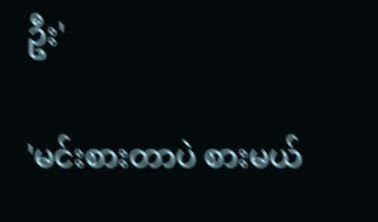ဦး'

'မင်းစားတာပဲ စားမယ်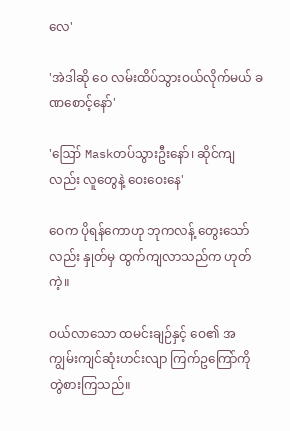လေ'

'အဲဒါဆို ဝေ လမ်းထိပ်သွားဝယ်လိုက်မယ် ခဏစောင့်နော်'

'ဪ Maskတပ်သွားဦးနော်၊ ဆိုင်ကျလည်း လူတွေနဲ့ ဝေးဝေးနေ'

ဝေက ပိုရန်ကောဟု ဘုကလန့် တွေးသော်လည်း နှုတ်မှ ထွက်ကျလာသည်က ဟုတ်ကဲ့။

ဝယ်လာသော ထမင်းချဉ်နှင့် ဝေ၏ အကျွမ်းကျင်ဆုံးဟင်းလျာ ကြက်ဥကြော်ကို တွဲစားကြသည်။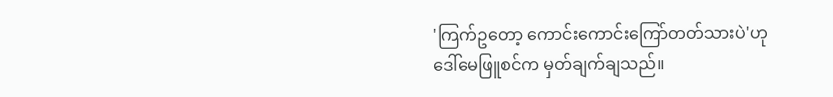'ကြက်ဥတော့ ကောင်းကောင်းကြော်တတ်သားပဲ'ဟု ဒေါ်မေဖြူစင်က မှတ်ချက်ချသည်။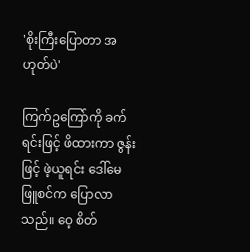'စိုးကြီးပြောတာ အဟုတ်ပဲ'

ကြက်ဥကြော်ကို ခက်ရင်းဖြင့် ဖိထားကာ ဇွန်းဖြင့် ဖဲ့ယူရင်း ဒေါ်မေဖြူစင်က ပြောလာသည်။ ဝေ့ စိတ်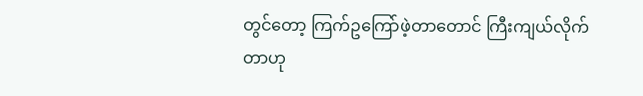တွင်တော့ ကြက်ဥကြော်ဖဲ့တာတောင် ကြီးကျယ်လိုက်တာဟု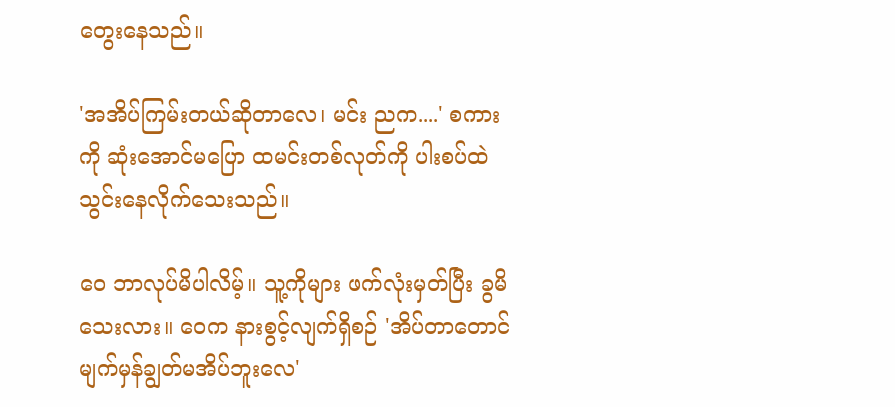တွေးနေသည်။

'အအိပ်ကြမ်းတယ်ဆိုတာလေ၊ မင်း ညက....' စကားကို ဆုံးအောင်မပြော ထမင်းတစ်လုတ်ကို ပါးစပ်ထဲ သွင်းနေလိုက်သေးသည်။

ဝေ ဘာလုပ်မိပါလိမ့်။ သူ့ကိုများ ဖက်လုံးမှတ်ပြီး ခွမိသေးလား။ ဝေက နားစွင့်လျက်ရှိစဉ် 'အိပ်တာတောင် မျက်မှန်ချွတ်မအိပ်ဘူးလေ'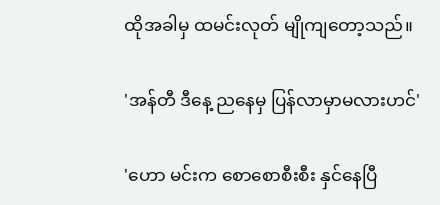ထိုအခါမှ ထမင်းလုတ် မျိုကျတော့သည်။

'အန်တီ ဒီနေ့ ညနေမှ ပြန်လာမှာမလားဟင်'

'ဟော မင်းက စောစောစီးစီး နှင်နေပြီ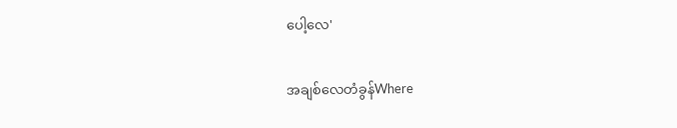ပေါ့လေ'

အချစ်လေတံခွန်Where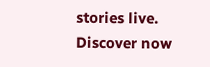stories live. Discover now